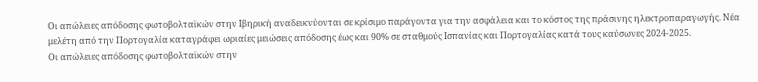Οι απώλειες απόδοσης φωτοβολταϊκών στην Ιβηρική αναδεικνύονται σε κρίσιμο παράγοντα για την ασφάλεια και το κόστος της πράσινης ηλεκτροπαραγωγής. Νέα μελέτη από την Πορτογαλία καταγράφει ωριαίες μειώσεις απόδοσης έως και 90% σε σταθμούς Ισπανίας και Πορτογαλίας κατά τους καύσωνες 2024-2025.
Οι απώλειες απόδοσης φωτοβολταϊκών στην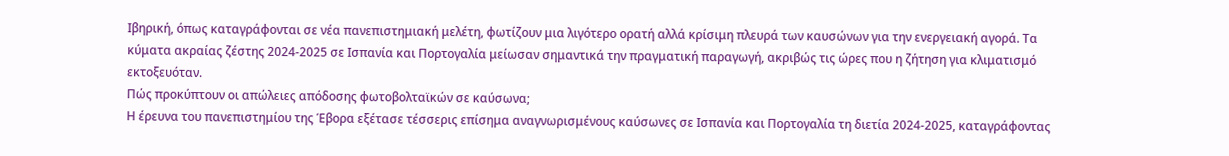Ιβηρική, όπως καταγράφονται σε νέα πανεπιστημιακή μελέτη, φωτίζουν μια λιγότερο ορατή αλλά κρίσιμη πλευρά των καυσώνων για την ενεργειακή αγορά. Τα κύματα ακραίας ζέστης 2024-2025 σε Ισπανία και Πορτογαλία μείωσαν σημαντικά την πραγματική παραγωγή, ακριβώς τις ώρες που η ζήτηση για κλιματισμό εκτοξευόταν.
Πώς προκύπτουν οι απώλειες απόδοσης φωτοβολταϊκών σε καύσωνα;
Η έρευνα του πανεπιστημίου της Έβορα εξέτασε τέσσερις επίσημα αναγνωρισμένους καύσωνες σε Ισπανία και Πορτογαλία τη διετία 2024-2025, καταγράφοντας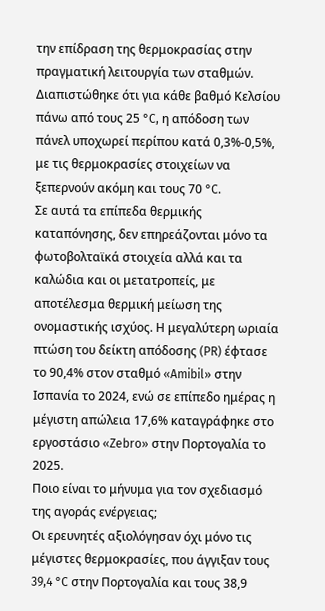την επίδραση της θερμοκρασίας στην πραγματική λειτουργία των σταθμών. Διαπιστώθηκε ότι για κάθε βαθμό Κελσίου πάνω από τους 25 °C, η απόδοση των πάνελ υποχωρεί περίπου κατά 0,3%-0,5%, με τις θερμοκρασίες στοιχείων να ξεπερνούν ακόμη και τους 70 °C.
Σε αυτά τα επίπεδα θερμικής καταπόνησης, δεν επηρεάζονται μόνο τα φωτοβολταϊκά στοιχεία αλλά και τα καλώδια και οι μετατροπείς, με αποτέλεσμα θερμική μείωση της ονομαστικής ισχύος. Η μεγαλύτερη ωριαία πτώση του δείκτη απόδοσης (PR) έφτασε το 90,4% στον σταθμό «Amibil» στην Ισπανία το 2024, ενώ σε επίπεδο ημέρας η μέγιστη απώλεια 17,6% καταγράφηκε στο εργοστάσιο «Zebro» στην Πορτογαλία το 2025.
Ποιο είναι το μήνυμα για τον σχεδιασμό της αγοράς ενέργειας;
Οι ερευνητές αξιολόγησαν όχι μόνο τις μέγιστες θερμοκρασίες, που άγγιξαν τους 39,4 °C στην Πορτογαλία και τους 38,9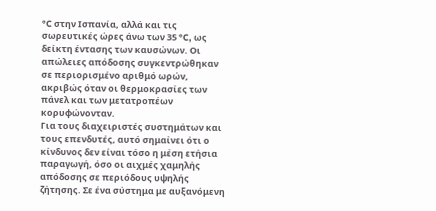°C στην Ισπανία, αλλά και τις σωρευτικές ώρες άνω των 35 °C, ως δείκτη έντασης των καυσώνων. Οι απώλειες απόδοσης συγκεντρώθηκαν σε περιορισμένο αριθμό ωρών, ακριβώς όταν οι θερμοκρασίες των πάνελ και των μετατροπέων κορυφώνονταν.
Για τους διαχειριστές συστημάτων και τους επενδυτές, αυτό σημαίνει ότι ο κίνδυνος δεν είναι τόσο η μέση ετήσια παραγωγή, όσο οι αιχμές χαμηλής απόδοσης σε περιόδους υψηλής ζήτησης. Σε ένα σύστημα με αυξανόμενη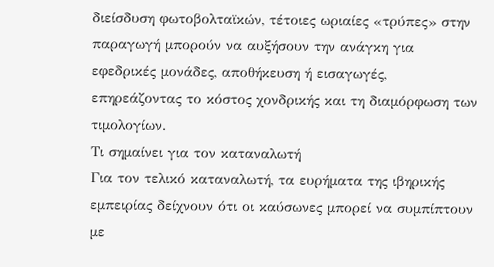διείσδυση φωτοβολταϊκών, τέτοιες ωριαίες «τρύπες» στην παραγωγή μπορούν να αυξήσουν την ανάγκη για εφεδρικές μονάδες, αποθήκευση ή εισαγωγές, επηρεάζοντας το κόστος χονδρικής και τη διαμόρφωση των τιμολογίων.
Τι σημαίνει για τον καταναλωτή
Για τον τελικό καταναλωτή, τα ευρήματα της ιβηρικής εμπειρίας δείχνουν ότι οι καύσωνες μπορεί να συμπίπτουν με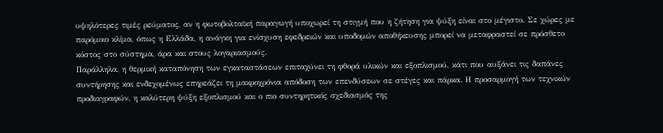υψηλότερες τιμές ρεύματος, αν η φωτοβολταϊκή παραγωγή υποχωρεί τη στιγμή που η ζήτηση για ψύξη είναι στο μέγιστο. Σε χώρες με παρόμοιο κλίμα, όπως η Ελλάδα, η ανάγκη για ενίσχυση εφεδρειών και υποδομών αποθήκευσης μπορεί να μεταφραστεί σε πρόσθετο κόστος στο σύστημα, άρα και στους λογαριασμούς.
Παράλληλα, η θερμική καταπόνηση των εγκαταστάσεων επιταχύνει τη φθορά υλικών και εξοπλισμού, κάτι που αυξάνει τις δαπάνες συντήρησης και ενδεχομένως επηρεάζει τη μακροχρόνια απόδοση των επενδύσεων σε στέγες και πάρκα. Η προσαρμογή των τεχνικών προδιαγραφών, η καλύτερη ψύξη εξοπλισμού και ο πιο συντηρητικός σχεδιασμός της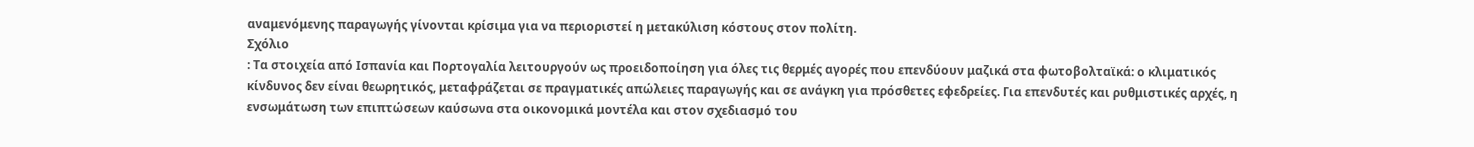αναμενόμενης παραγωγής γίνονται κρίσιμα για να περιοριστεί η μετακύλιση κόστους στον πολίτη.
Σχόλιο
: Τα στοιχεία από Ισπανία και Πορτογαλία λειτουργούν ως προειδοποίηση για όλες τις θερμές αγορές που επενδύουν μαζικά στα φωτοβολταϊκά: ο κλιματικός κίνδυνος δεν είναι θεωρητικός, μεταφράζεται σε πραγματικές απώλειες παραγωγής και σε ανάγκη για πρόσθετες εφεδρείες. Για επενδυτές και ρυθμιστικές αρχές, η ενσωμάτωση των επιπτώσεων καύσωνα στα οικονομικά μοντέλα και στον σχεδιασμό του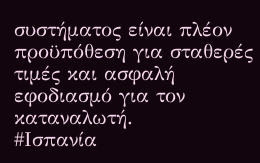συστήματος είναι πλέον προϋπόθεση για σταθερές τιμές και ασφαλή εφοδιασμό για τον καταναλωτή.
#Ισπανία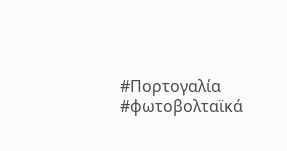#Πορτογαλία #φωτοβολταϊκά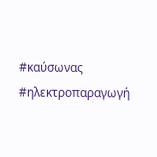#καύσωνας #ηλεκτροπαραγωγή